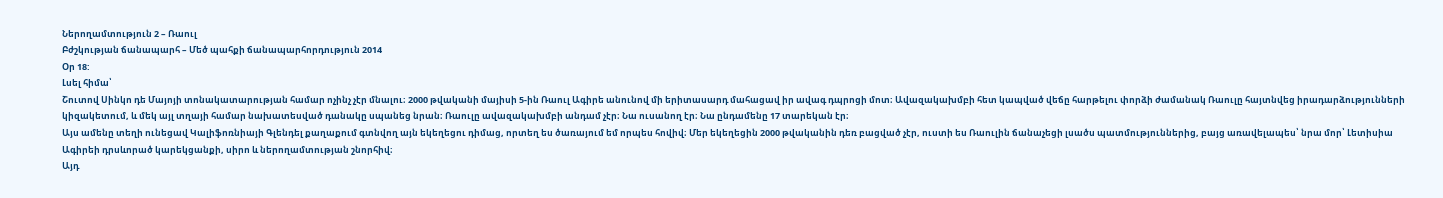Ներողամտություն 2 – Ռաուլ
Բժշկության ճանապարհ – Մեծ պահքի ճանապարհորդություն 2014
Օր 18:
Լսել հիմա՝
Շուտով Սինկո դե Մայոյի տոնակատարության համար ոչինչ չէր մնալու։ 2000 թվականի մայիսի 5-ին Ռաուլ Ագիրե անունով մի երիտասարդ մահացավ իր ավագ դպրոցի մոտ։ Ավազակախմբի հետ կապված վեճը հարթելու փորձի ժամանակ Ռաուլը հայտնվեց իրադարձությունների կիզակետում, և մեկ այլ տղայի համար նախատեսված դանակը սպանեց նրան։ Ռաուլը ավազակախմբի անդամ չէր։ Նա ուսանող էր։ Նա ընդամենը 17 տարեկան էր։
Այս ամենը տեղի ունեցավ Կալիֆոռնիայի Գլենդել քաղաքում գտնվող այն եկեղեցու դիմաց, որտեղ ես ծառայում եմ որպես հովիվ։ Մեր եկեղեցին 2000 թվականին դեռ բացված չէր, ուստի ես Ռաուլին ճանաչեցի լսածս պատմություններից, բայց առավելապես՝ նրա մոր՝ Լետիսիա Ագիրեի դրսևորած կարեկցանքի, սիրո և ներողամտության շնորհիվ։
Այդ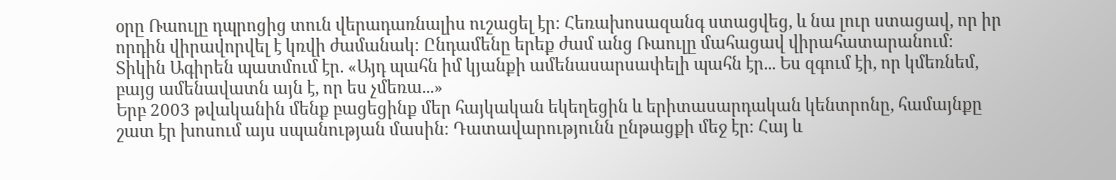օրը Ռաուլը դպրոցից տուն վերադառնալիս ուշացել էր։ Հեռախոսազանգ ստացվեց, և նա լուր ստացավ, որ իր որդին վիրավորվել է կռվի ժամանակ։ Ընդամենը երեք ժամ անց Ռաուլը մահացավ վիրահատարանում։
Տիկին Ագիրեն պատմում էր. «Այդ պահն իմ կյանքի ամենասարսափելի պահն էր... Ես զգում էի, որ կմեռնեմ, բայց ամենավատն այն է, որ ես չմեռա...»
Երբ 2003 թվականին մենք բացեցինք մեր հայկական եկեղեցին և երիտասարդական կենտրոնը, համայնքը շատ էր խոսում այս սպանության մասին։ Դատավարությունն ընթացքի մեջ էր։ Հայ և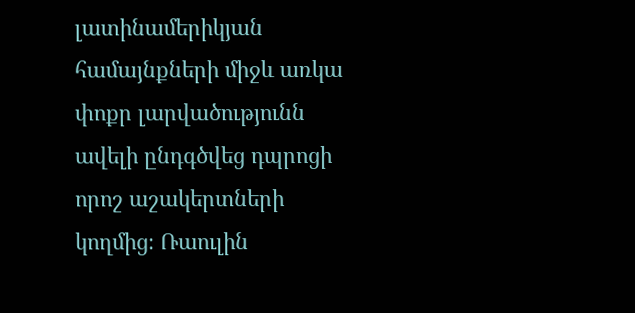լատինամերիկյան համայնքների միջև առկա փոքր լարվածությունն ավելի ընդգծվեց դպրոցի որոշ աշակերտների կողմից։ Ռաուլին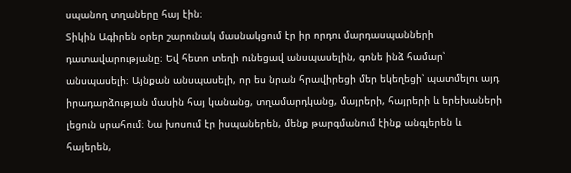սպանող տղաները հայ էին։
Տիկին Ագիրեն օրեր շարունակ մասնակցում էր իր որդու մարդասպանների դատավարությանը։ Եվ հետո տեղի ունեցավ անսպասելին, գոնե ինձ համար՝ անսպասելի։ Այնքան անսպասելի, որ ես նրան հրավիրեցի մեր եկեղեցի՝ պատմելու այդ իրադարձության մասին հայ կանանց, տղամարդկանց, մայրերի, հայրերի և երեխաների լեցուն սրահում։ Նա խոսում էր իսպաներեն, մենք թարգմանում էինք անգլերեն և հայերեն,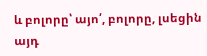և բոլորը՝ այո՛, բոլորը, լսեցին այդ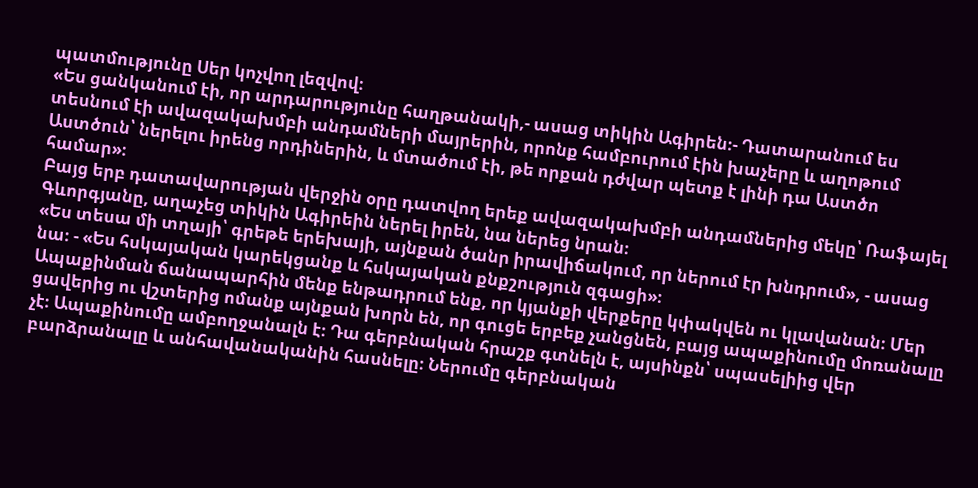պատմությունը Սեր կոչվող լեզվով։
«Ես ցանկանում էի, որ արդարությունը հաղթանակի,- ասաց տիկին Ագիրեն։- Դատարանում ես տեսնում էի ավազակախմբի անդամների մայրերին, որոնք համբուրում էին խաչերը և աղոթում Աստծուն՝ ներելու իրենց որդիներին, և մտածում էի, թե որքան դժվար պետք է լինի դա Աստծո համար»։
Բայց երբ դատավարության վերջին օրը դատվող երեք ավազակախմբի անդամներից մեկը՝ Ռաֆայել Գևորգյանը, աղաչեց տիկին Ագիրեին ներել իրեն, նա ներեց նրան։
«Ես տեսա մի տղայի՝ գրեթե երեխայի, այնքան ծանր իրավիճակում, որ ներում էր խնդրում», - ասաց նա։ - «Ես հսկայական կարեկցանք և հսկայական քնքշություն զգացի»։
Ապաքինման ճանապարհին մենք ենթադրում ենք, որ կյանքի վերքերը կփակվեն ու կլավանան։ Մեր ցավերից ու վշտերից ոմանք այնքան խորն են, որ գուցե երբեք չանցնեն, բայց ապաքինումը մոռանալը չէ։ Ապաքինումը ամբողջանալն է։ Դա գերբնական հրաշք գտնելն է, այսինքն՝ սպասելիից վեր բարձրանալը և անհավանականին հասնելը։ Ներումը գերբնական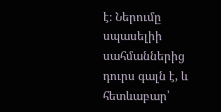է։ Ներումը սպասելիի սահմաններից դուրս գալն է, և հետևաբար՝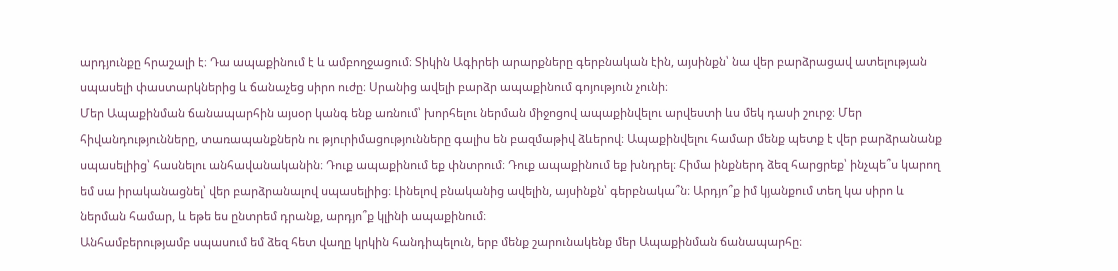արդյունքը հրաշալի է։ Դա ապաքինում է և ամբողջացում։ Տիկին Ագիրեի արարքները գերբնական էին, այսինքն՝ նա վեր բարձրացավ ատելության սպասելի փաստարկներից և ճանաչեց սիրո ուժը։ Սրանից ավելի բարձր ապաքինում գոյություն չունի։
Մեր Ապաքինման ճանապարհին այսօր կանգ ենք առնում՝ խորհելու ներման միջոցով ապաքինվելու արվեստի ևս մեկ դասի շուրջ։ Մեր հիվանդությունները, տառապանքներն ու թյուրիմացությունները գալիս են բազմաթիվ ձևերով։ Ապաքինվելու համար մենք պետք է վեր բարձրանանք սպասելիից՝ հասնելու անհավանականին։ Դուք ապաքինում եք փնտրում։ Դուք ապաքինում եք խնդրել։ Հիմա ինքներդ ձեզ հարցրեք՝ ինչպե՞ս կարող եմ սա իրականացնել՝ վեր բարձրանալով սպասելիից։ Լինելով բնականից ավելին, այսինքն՝ գերբնակա՞ն։ Արդյո՞ք իմ կյանքում տեղ կա սիրո և ներման համար, և եթե ես ընտրեմ դրանք, արդյո՞ք կլինի ապաքինում։
Անհամբերությամբ սպասում եմ ձեզ հետ վաղը կրկին հանդիպելուն, երբ մենք շարունակենք մեր Ապաքինման ճանապարհը։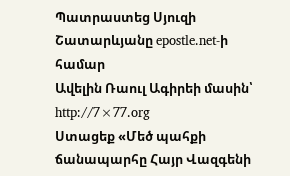Պատրաստեց Սյուզի Շատարևյանը epostle.net-ի համար
Ավելին Ռաուլ Ագիրեի մասին՝ http://7×77.org
Ստացեք «Մեծ պահքի ճանապարհը Հայր Վազգենի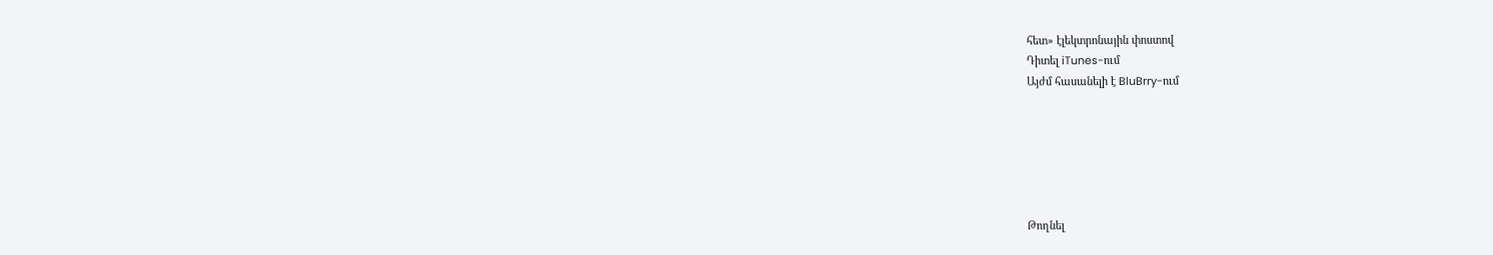հետ» էլեկտրոնային փոստով
Դիտել iTunes-ում
Այժմ հասանելի է BluBrry-ում






Թողնել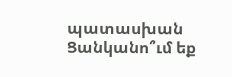պատասխան
Ցանկանո՞ւմ եք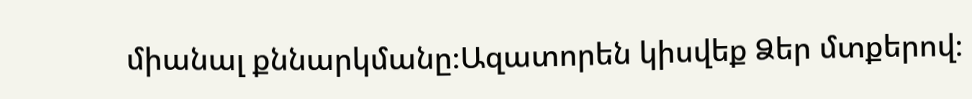միանալ քննարկմանը։Ազատորեն կիսվեք Ձեր մտքերով։